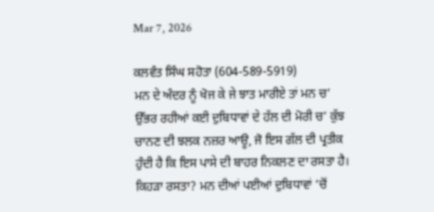Mar 7, 2026

ਕਲਵੰਤ ਸਿੰਘ ਸਹੋਤਾ (604-589-5919)
ਮਨ ਦੇ ਅੰਦਰ ਨੂੰ ਖੋਜ ਕੇ ਜੇ ਝਾਤ ਮਾਰੀਏ ਤਾਂ ਮਨ ਚ’ ਉੱਭਰ ਰਹੀਆਂ ਕਈ ਦੁਬਿਧਾਵਾਂ ਦੇ ਹੱਲ ਦੀ ਮੋਰੀ ਚ’ ਕੁੱਝ ਚਾਨਣ ਦੀ ਝਲਕ ਨਜ਼ਰ ਆਊ, ਜੋ ਇਸ ਗੱਲ ਦੀ ਪ੍ਰਤੀਕ ਹੁੰਦੀ ਹੈ ਕਿ ਇਸ ਪਾਸੇ ਦੀ ਬਾਹਰ ਨਿਕਲਣ ਦਾ ਰਸਤਾ ਹੈ। ਕਿਹੜਾ ਰਸਤਾ? ਮਨ ਦੀਆਂ ਪਈਆਂ ਦੁਬਿਧਾਵਾਂ ‘ਚੋਂ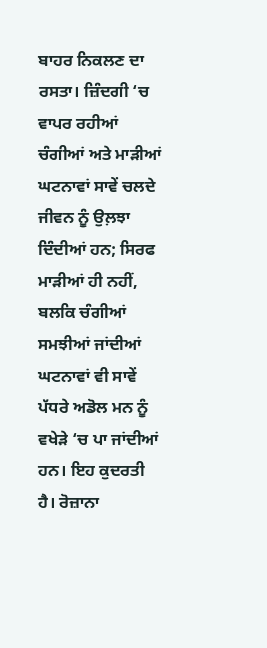ਬਾਹਰ ਨਿਕਲਣ ਦਾ ਰਸਤਾ। ਜ਼ਿੰਦਗੀ ‘ਚ ਵਾਪਰ ਰਹੀਆਂ ਚੰਗੀਆਂ ਅਤੇ ਮਾੜੀਆਂ ਘਟਨਾਵਾਂ ਸਾਵੇਂ ਚਲਦੇ ਜੀਵਨ ਨੂੰ ਉਲ਼ਝਾ ਦਿੰਦੀਆਂ ਹਨ; ਸਿਰਫ ਮਾੜੀਆਂ ਹੀ ਨਹੀਂ, ਬਲਕਿ ਚੰਗੀਆਂ ਸਮਝੀਆਂ ਜਾਂਦੀਆਂ ਘਟਨਾਵਾਂ ਵੀ ਸਾਵੇਂ ਪੱਧਰੇ ਅਡੋਲ ਮਨ ਨੂੰ ਵਖੇੜੇ ‘ਚ ਪਾ ਜਾਂਦੀਆਂ ਹਨ। ਇਹ ਕੁਦਰਤੀ ਹੈ। ਰੋਜ਼ਾਨਾ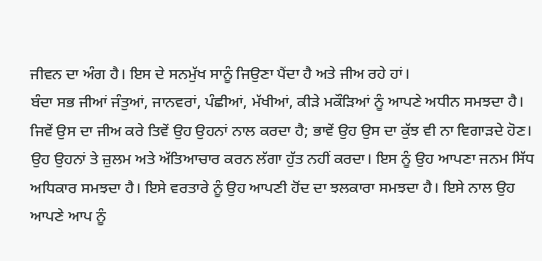ਜੀਵਨ ਦਾ ਅੰਗ ਹੈ। ਇਸ ਦੇ ਸਨਮੁੱਖ ਸਾਨੂੰ ਜਿਉਣਾ ਪੈਂਦਾ ਹੈ ਅਤੇ ਜੀਅ ਰਹੇ ਹਾਂ।
ਬੰਦਾ ਸਭ ਜੀਆਂ ਜੰਤੁਆਂ, ਜਾਨਵਰਾਂ, ਪੰਛੀਆਂ, ਮੱਖੀਆਂ, ਕੀੜੇ ਮਕੌੜਿਆਂ ਨੂੰ ਆਪਣੇ ਅਧੀਨ ਸਮਝਦਾ ਹੈ। ਜਿਵੇਂ ਉਸ ਦਾ ਜੀਅ ਕਰੇ ਤਿਵੇਂ ਉਹ ਉਹਨਾਂ ਨਾਲ ਕਰਦਾ ਹੈ; ਭਾਵੇਂ ਉਹ ਉਸ ਦਾ ਕੁੱਝ ਵੀ ਨਾ ਵਿਗਾੜਦੇ ਹੋਣ। ਉਹ ਉਹਨਾਂ ਤੇ ਜ਼ੁਲਮ ਅਤੇ ਅੱਤਿਆਚਾਰ ਕਰਨ ਲੱਗਾ ਹੁੱਤ ਨਹੀਂ ਕਰਦਾ। ਇਸ ਨੂੰ ਉਹ ਆਪਣਾ ਜਨਮ ਸਿੱਧ ਅਧਿਕਾਰ ਸਮਝਦਾ ਹੈ। ਇਸੇ ਵਰਤਾਰੇ ਨੂੰ ਉਹ ਆਪਣੀ ਹੋਂਦ ਦਾ ਝਲਕਾਰਾ ਸਮਝਦਾ ਹੈ। ਇਸੇ ਨਾਲ ਉਹ ਆਪਣੇ ਆਪ ਨੂੰ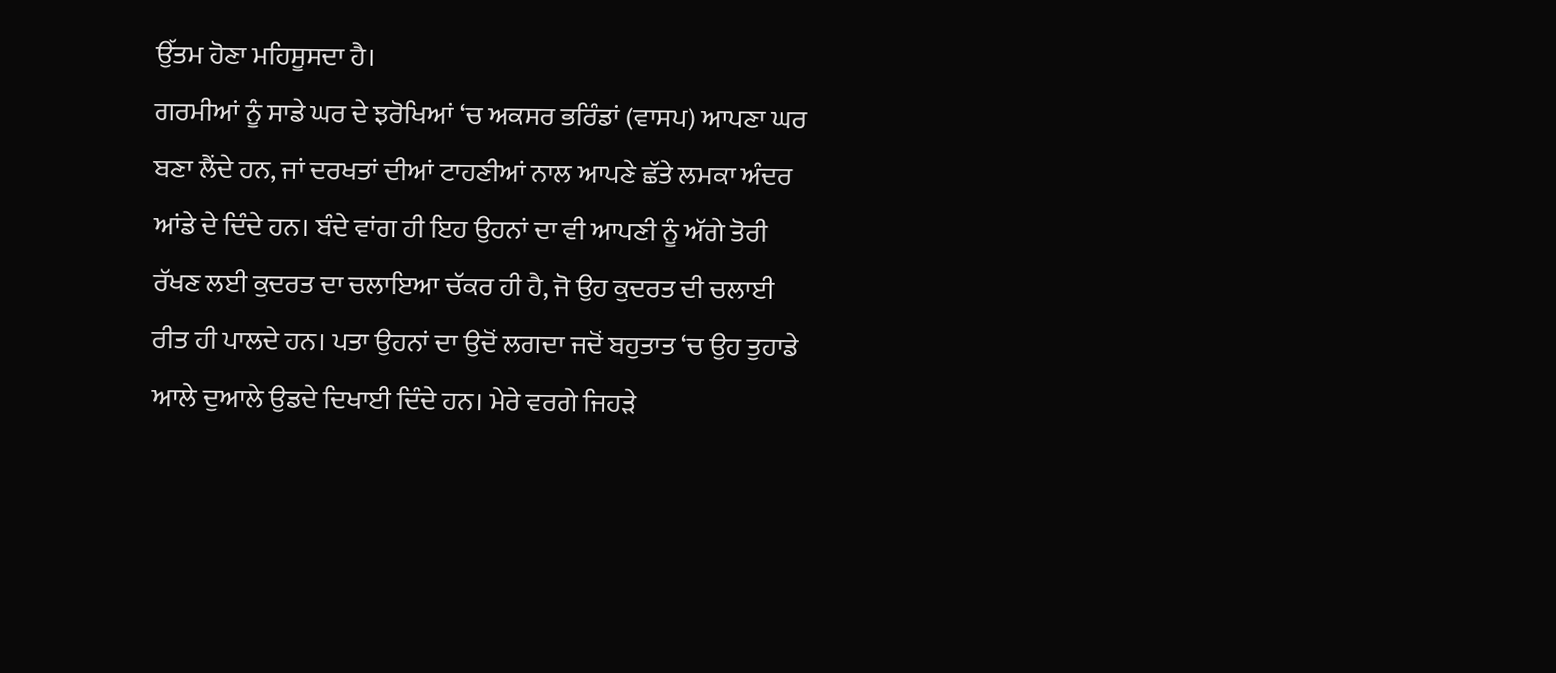ਉੱਤਮ ਹੋਣਾ ਮਹਿਸੂਸਦਾ ਹੈ।
ਗਰਮੀਆਂ ਨੂੰ ਸਾਡੇ ਘਰ ਦੇ ਝਰੋਖਿਆਂ ‘ਚ ਅਕਸਰ ਭਰਿੰਡਾਂ (ਵਾਸਪ) ਆਪਣਾ ਘਰ ਬਣਾ ਲੈਂਦੇ ਹਨ, ਜਾਂ ਦਰਖਤਾਂ ਦੀਆਂ ਟਾਹਣੀਆਂ ਨਾਲ ਆਪਣੇ ਛੱਤੇ ਲਮਕਾ ਅੰਦਰ ਆਂਡੇ ਦੇ ਦਿੰਦੇ ਹਨ। ਬੰਦੇ ਵਾਂਗ ਹੀ ਇਹ ਉਹਨਾਂ ਦਾ ਵੀ ਆਪਣੀ ਨੂੰ ਅੱਗੇ ਤੋਰੀ ਰੱਖਣ ਲਈ ਕੁਦਰਤ ਦਾ ਚਲਾਇਆ ਚੱਕਰ ਹੀ ਹੈ, ਜੋ ਉਹ ਕੁਦਰਤ ਦੀ ਚਲਾਈ ਰੀਤ ਹੀ ਪਾਲਦੇ ਹਨ। ਪਤਾ ਉਹਨਾਂ ਦਾ ਉਦੋਂ ਲਗਦਾ ਜਦੋਂ ਬਹੁਤਾਤ ‘ਚ ਉਹ ਤੁਹਾਡੇ ਆਲੇ ਦੁਆਲੇ ਉਡਦੇ ਦਿਖਾਈ ਦਿੰਦੇ ਹਨ। ਮੇਰੇ ਵਰਗੇ ਜਿਹੜੇ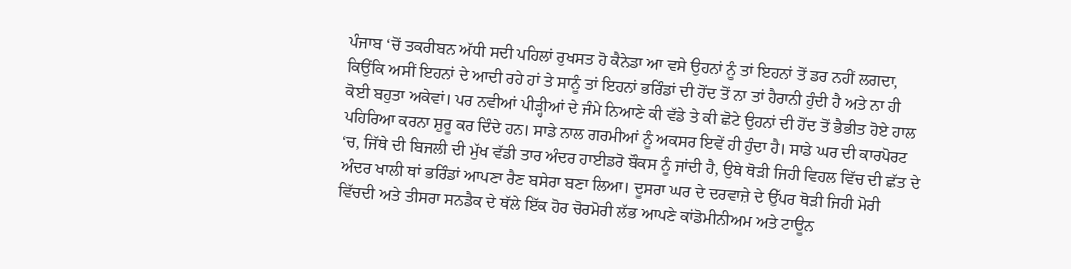ਪੰਜਾਬ ‘ਚੋਂ ਤਕਰੀਬਨ ਅੱਧੀ ਸਦੀ ਪਹਿਲਾਂ ਰੁਖਸਤ ਹੋ ਕੈਨੇਡਾ ਆ ਵਸੇ ਉਹਨਾਂ ਨੂੰ ਤਾਂ ਇਹਨਾਂ ਤੋਂ ਡਰ ਨਹੀਂ ਲਗਦਾ, ਕਿਉਂਕਿ ਅਸੀਂ ਇਹਨਾਂ ਦੇ ਆਦੀ ਰਹੇ ਹਾਂ ਤੇ ਸਾਨੂੰ ਤਾਂ ਇਹਨਾਂ ਭਰਿੰਡਾਂ ਦੀ ਹੋਂਦ ਤੋਂ ਨਾ ਤਾਂ ਹੈਰਾਨੀ ਹੁੰਦੀ ਹੈ ਅਤੇ ਨਾ ਹੀ ਕੋਈ ਬਹੁਤਾ ਅਕੇਵਾਂ। ਪਰ ਨਵੀਆਂ ਪੀੜ੍ਹੀਆਂ ਦੇ ਜੰਮੇ ਨਿਆਣੇ ਕੀ ਵੱਡੇ ਤੇ ਕੀ ਛੋਟੇ ਉਹਨਾਂ ਦੀ ਹੋਂਦ ਤੋਂ ਭੈਭੀਤ ਹੋਏ ਹਾਲ ਪਹਿਰਿਆ ਕਰਨਾ ਸ਼ੁਰੂ ਕਰ ਦਿੰਦੇ ਹਨ। ਸਾਡੇ ਨਾਲ ਗਰਮੀਆਂ ਨੂੰ ਅਕਸਰ ਇਵੇਂ ਹੀ ਹੁੰਦਾ ਹੈ। ਸਾਡੇ ਘਰ ਦੀ ਕਾਰਪੋਰਟ ‘ਚ, ਜਿੱਥੇ ਦੀ ਬਿਜਲੀ ਦੀ ਮੁੱਖ ਵੱਡੀ ਤਾਰ ਅੰਦਰ ਹਾਈਡਰੋ ਬੌਕਸ ਨੂੰ ਜਾਂਦੀ ਹੈ, ਉਥੇ ਥੋੜੀ ਜਿਹੀ ਵਿਹਲ ਵਿੱਚ ਦੀ ਛੱਤ ਦੇ ਅੰਦਰ ਖਾਲੀ ਥਾਂ ਭਰਿੰਡਾਂ ਆਪਣਾ ਰੈਣ ਬਸੇਰਾ ਬਣਾ ਲਿਆ। ਦੂਸਰਾ ਘਰ ਦੇ ਦਰਵਾਜ਼ੇ ਦੇ ਉੱਪਰ ਥੋੜੀ ਜਿਹੀ ਮੋਰੀ ਵਿੱਚਦੀ ਅਤੇ ਤੀਸਰਾ ਸਨਡੈਕ ਦੇ ਥੱਲੇ ਇੱਕ ਹੋਰ ਚੋਰਮੋਰੀ ਲੱਭ ਆਪਣੇ ਕਾਂਡੋਮੀਨੀਅਮ ਅਤੇ ਟਾਊਨ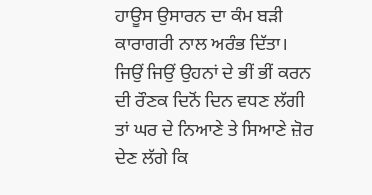ਹਾਊਸ ਉਸਾਰਨ ਦਾ ਕੰਮ ਬੜੀ ਕਾਰਾਗਰੀ ਨਾਲ ਅਰੰਭ ਦਿੱਤਾ।
ਜਿਉਂ ਜਿਉਂ ਉਹਨਾਂ ਦੇ ਭੀਂ ਭੀਂ ਕਰਨ ਦੀ ਰੌਣਕ ਦਿਨੋਂ ਦਿਨ ਵਧਣ ਲੱਗੀ ਤਾਂ ਘਰ ਦੇ ਨਿਆਣੇ ਤੇ ਸਿਆਣੇ ਜ਼ੋਰ ਦੇਣ ਲੱਗੇ ਕਿ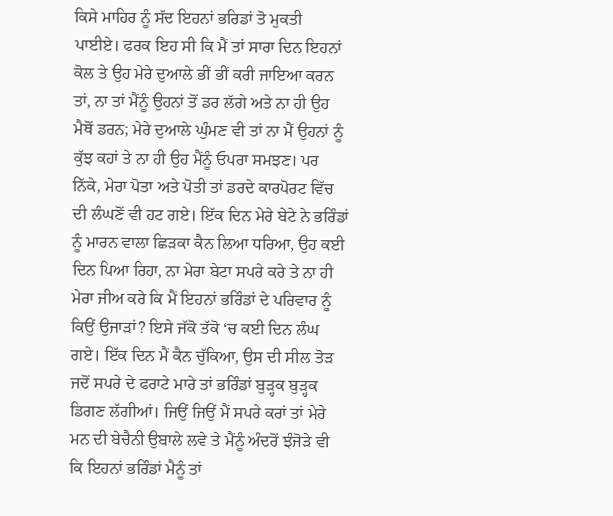ਕਿਸੇ ਮਾਹਿਰ ਨੂੰ ਸੱਦ ਇਹਨਾਂ ਭਰਿਡਾਂ ਤੋ ਮੁਕਤੀ ਪਾਈਏ। ਫਰਕ ਇਹ ਸੀ ਕਿ ਮੈਂ ਤਾਂ ਸਾਰਾ ਦਿਨ ਇਹਨਾਂ ਕੋਲ ਤੇ ਉਹ ਮੇਰੇ ਦੁਆਲੇ ਭੀਂ ਭੀਂ ਕਰੀ ਜਾਇਆ ਕਰਨ ਤਾਂ, ਨਾ ਤਾਂ ਮੈਂਨੂੰ ਉਹਨਾਂ ਤੋਂ ਡਰ ਲੱਗੇ ਅਤੇ ਨਾ ਹੀ ਉਹ ਮੈਥੋਂ ਡਰਨ; ਮੇਰੇ ਦੁਆਲੇ ਘੁੰਮਣ ਵੀ ਤਾਂ ਨਾ ਮੈਂ ਉਹਨਾਂ ਨੂੰ ਕੁੱਝ ਕਹਾਂ ਤੇ ਨਾ ਹੀ ਉਹ ਮੈਂਨੂੰ ਓਪਰਾ ਸਮਝਣ। ਪਰ ਨਿੱਕੇ, ਮੇਰਾ ਪੋਤਾ ਅਤੇ ਪੋਤੀ ਤਾਂ ਡਰਦੇ ਕਾਰਪੋਰਟ ਵਿੱਚ ਦੀ ਲੰਘਣੋਂ ਵੀ ਹਟ ਗਏ। ਇੱਕ ਦਿਨ ਮੇਰੇ ਬੇਟੇ ਨੇ ਭਰਿੰਡਾਂ ਨੂੰ ਮਾਰਨ ਵਾਲਾ ਛਿੜਕਾ ਕੈਨ ਲਿਆ ਧਰਿਆ, ਉਹ ਕਈ ਦਿਨ ਪਿਆ ਰਿਹਾ, ਨਾ ਮੇਰਾ ਬੇਟਾ ਸਪਰੇ ਕਰੇ ਤੇ ਨਾ ਹੀ ਮੇਰਾ ਜੀਅ ਕਰੇ ਕਿ ਮੈਂ ਇਹਨਾਂ ਭਰਿੰਡਾਂ ਦੇ ਪਰਿਵਾਰ ਨੂੰ ਕਿਉਂ ਉਜਾੜਾਂ? ਇਸੇ ਜੱਕੋ ਤੱਕੋ ‘ਚ ਕਈ ਦਿਨ ਲੰਘ ਗਏ। ਇੱਕ ਦਿਨ ਮੈਂ ਕੈਨ ਚੁੱਕਿਆ, ਉਸ ਦੀ ਸੀਲ ਤੋੜ ਜਦੋਂ ਸਪਰੇ ਦੇ ਫਰਾਟੇ ਮਾਰੇ ਤਾਂ ਭਰਿੰਡਾਂ ਬੁੜ੍ਹਕ ਬੁੜ੍ਹਕ ਡਿਗਣ ਲੱਗੀਆਂ। ਜਿਉਂ ਜਿਉਂ ਮੈਂ ਸਪਰੇ ਕਰਾਂ ਤਾਂ ਮੇਰੇ ਮਨ ਦੀ ਬੇਚੈਨੀ ਉਬਾਲੇ ਲਵੇ ਤੇ ਮੈਂਨੂੰ ਅੰਦਰੋਂ ਝੰਜੋੜੇ ਵੀ ਕਿ ਇਹਨਾਂ ਭਰਿੰਡਾਂ ਮੈਨੂੰ ਤਾਂ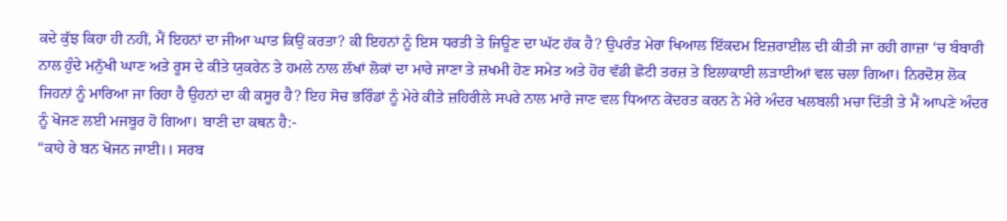ਕਦੇ ਕੁੱਝ ਕਿਹਾ ਹੀ ਨਹੀਂ, ਮੈਂ ਇਹਨਾਂ ਦਾ ਜੀਆ ਘਾਤ ਕਿਉਂ ਕਰਤਾ? ਕੀ ਇਹਨਾਂ ਨੂੰ ਇਸ ਧਰਤੀ ਤੇ ਜਿਊਣ ਦਾ ਘੱਟ ਹੱਕ ਹੈ? ਉਪਰੰਤ ਮੇਰਾ ਖਿਆਲ ਇੱਕਦਮ ਇਜ਼ਰਾਈਲ ਦੀ ਕੀਤੀ ਜਾ ਰਹੀ ਗਾਜ਼ਾ ‘ਚ ਬੰਬਾਰੀ ਨਾਲ ਹੁੰਦੇ ਮਨੁੱਖੀ ਘਾਣ ਅਤੇ ਰੂਸ ਦੇ ਕੀਤੇ ਯੁਕਰੇਨ ਤੇ ਹਮਲੇ ਨਾਲ ਲੱਖਾਂ ਲੋਕਾਂ ਦਾ ਮਾਰੇ ਜਾਣਾ ਤੇ ਜ਼ਖਮੀ ਹੋਣ ਸਮੇਤ ਅਤੇ ਹੋਰ ਵੱਡੀ ਛੋਟੀ ਤਰਜ਼ ਤੇ ਇਲਾਕਾਈ ਲੜਾਈਆਂ ਵਲ ਚਲਾ ਗਿਆ। ਨਿਰਦੋਸ਼ ਲੋਕ ਜਿਹਨਾਂ ਨੂੰ ਮਾਰਿਆ ਜਾ ਰਿਹਾ ਹੈ ਉਹਨਾਂ ਦਾ ਕੀ ਕਸੂਰ ਹੈ? ਇਹ ਸੋਚ ਭਰਿੰਡਾਂ ਨੂੰ ਮੇਰੇ ਕੀਤੇ ਜ਼ਹਿਰੀਲੇ ਸਪਰੇ ਨਾਲ ਮਾਰੇ ਜਾਣ ਵਲ ਧਿਆਨ ਕੇਂਦਰਤ ਕਰਨ ਨੇ ਮੇਰੇ ਅੰਦਰ ਖਲਬਲੀ ਮਚਾ ਦਿੱਤੀ ਤੇ ਮੈਂ ਆਪਣੇ ਅੰਦਰ ਨੂੰ ਖੋਜਣ ਲਈ ਮਜਬੂਰ ਹੋ ਗਿਆ। ਬਾਣੀ ਦਾ ਕਥਨ ਹੈ:-
“ਕਾਹੇ ਰੇ ਬਨ ਖੋਜਨ ਜਾਈ।। ਸਰਬ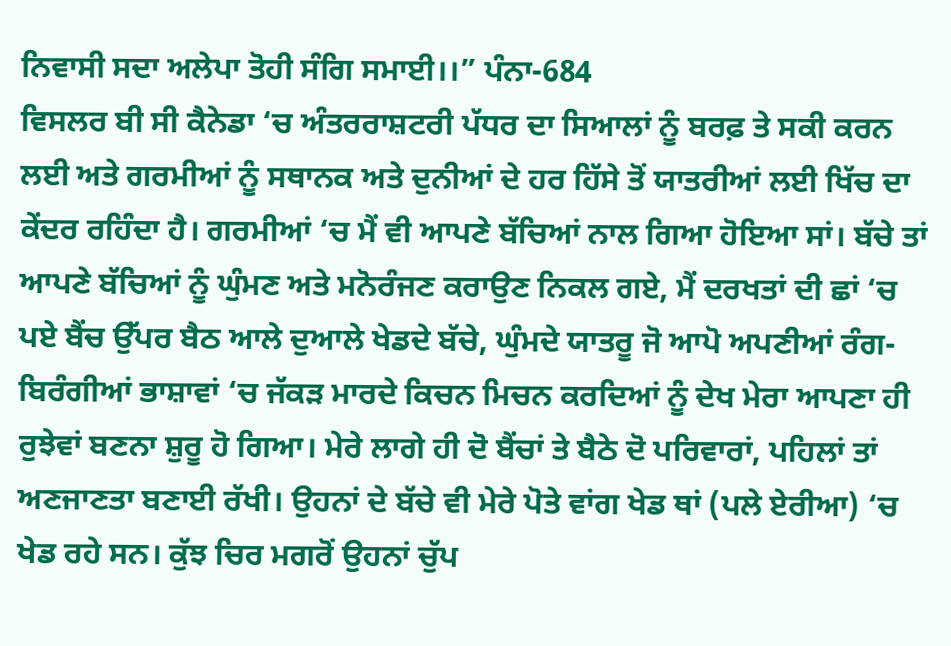ਨਿਵਾਸੀ ਸਦਾ ਅਲੇਪਾ ਤੋਹੀ ਸੰਗਿ ਸਮਾਈ।।” ਪੰਨਾ-684
ਵਿਸਲਰ ਬੀ ਸੀ ਕੈਨੇਡਾ ‘ਚ ਅੰਤਰਰਾਸ਼ਟਰੀ ਪੱਧਰ ਦਾ ਸਿਆਲਾਂ ਨੂੰ ਬਰਫ਼ ਤੇ ਸਕੀ ਕਰਨ ਲਈ ਅਤੇ ਗਰਮੀਆਂ ਨੂੰ ਸਥਾਨਕ ਅਤੇ ਦੁਨੀਆਂ ਦੇ ਹਰ ਹਿੱਸੇ ਤੋਂ ਯਾਤਰੀਆਂ ਲਈ ਖਿੱਚ ਦਾ ਕੇਂਦਰ ਰਹਿੰਦਾ ਹੈ। ਗਰਮੀਆਂ ‘ਚ ਮੈਂ ਵੀ ਆਪਣੇ ਬੱਚਿਆਂ ਨਾਲ ਗਿਆ ਹੋਇਆ ਸਾਂ। ਬੱਚੇ ਤਾਂ ਆਪਣੇ ਬੱਚਿਆਂ ਨੂੰ ਘੁੰਮਣ ਅਤੇ ਮਨੋਰੰਜਣ ਕਰਾਉਣ ਨਿਕਲ ਗਏ, ਮੈਂ ਦਰਖਤਾਂ ਦੀ ਛਾਂ ‘ਚ ਪਏ ਬੈਂਚ ਉੱਪਰ ਬੈਠ ਆਲੇ ਦੁਆਲੇ ਖੇਡਦੇ ਬੱਚੇ, ਘੁੰਮਦੇ ਯਾਤਰੂ ਜੋ ਆਪੋ ਅਪਣੀਆਂ ਰੰਗ-ਬਿਰੰਗੀਆਂ ਭਾਸ਼ਾਵਾਂ ‘ਚ ਜੱਕੜ ਮਾਰਦੇ ਕਿਚਨ ਮਿਚਨ ਕਰਦਿਆਂ ਨੂੰ ਦੇਖ ਮੇਰਾ ਆਪਣਾ ਹੀ ਰੁਝੇਵਾਂ ਬਣਨਾ ਸ਼ੁਰੂ ਹੋ ਗਿਆ। ਮੇਰੇ ਲਾਗੇ ਹੀ ਦੋ ਬੈਂਚਾਂ ਤੇ ਬੈਠੇ ਦੋ ਪਰਿਵਾਰਾਂ, ਪਹਿਲਾਂ ਤਾਂ ਅਣਜਾਣਤਾ ਬਣਾਈ ਰੱਖੀ। ਉਹਨਾਂ ਦੇ ਬੱਚੇ ਵੀ ਮੇਰੇ ਪੋਤੇ ਵਾਂਗ ਖੇਡ ਥਾਂ (ਪਲੇ ਏਰੀਆ) ‘ਚ ਖੇਡ ਰਹੇ ਸਨ। ਕੁੱਝ ਚਿਰ ਮਗਰੋਂ ਉਹਨਾਂ ਚੁੱਪ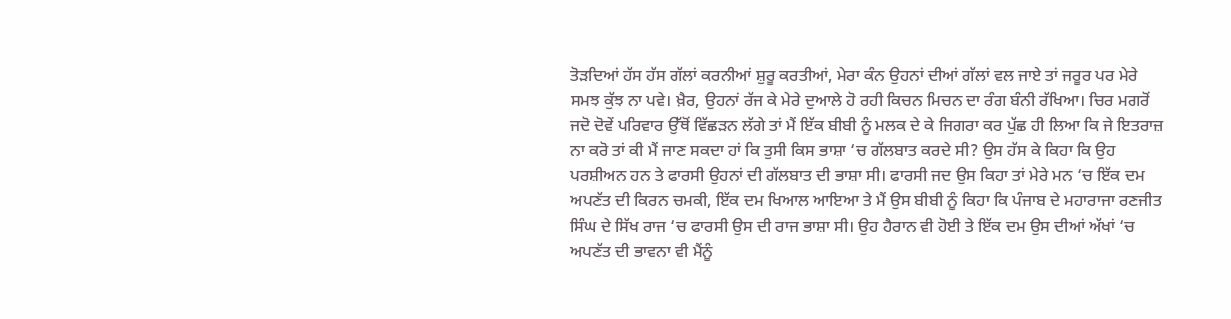ਤੋੜਦਿਆਂ ਹੱਸ ਹੱਸ ਗੱਲਾਂ ਕਰਨੀਆਂ ਸ਼ੁਰੂ ਕਰਤੀਆਂ, ਮੇਰਾ ਕੰਨ ਉਹਨਾਂ ਦੀਆਂ ਗੱਲਾਂ ਵਲ ਜਾਏ ਤਾਂ ਜਰੂਰ ਪਰ ਮੇਰੇ ਸਮਝ ਕੁੱਝ ਨਾ ਪਵੇ। ਖ਼ੈਰ, ਉਹਨਾਂ ਰੱਜ ਕੇ ਮੇਰੇ ਦੁਆਲੇ ਹੋ ਰਹੀ ਕਿਚਨ ਮਿਚਨ ਦਾ ਰੰਗ ਬੰਨੀ ਰੱਖਿਆ। ਚਿਰ ਮਗਰੋਂ ਜਦੋ ਦੋਵੇਂ ਪਰਿਵਾਰ ਉੱਥੋਂ ਵਿੱਛੜਨ ਲੱਗੇ ਤਾਂ ਮੈਂ ਇੱਕ ਬੀਬੀ ਨੂੰ ਮਲਕ ਦੇ ਕੇ ਜਿਗਰਾ ਕਰ ਪੁੱਛ ਹੀ ਲਿਆ ਕਿ ਜੇ ਇਤਰਾਜ਼ ਨਾ ਕਰੋ ਤਾਂ ਕੀ ਮੈਂ ਜਾਣ ਸਕਦਾ ਹਾਂ ਕਿ ਤੁਸੀ ਕਿਸ ਭਾਸ਼ਾ ‘ਚ ਗੱਲਬਾਤ ਕਰਦੇ ਸੀ? ਉਸ ਹੱਸ ਕੇ ਕਿਹਾ ਕਿ ਉਹ ਪਰਸ਼ੀਅਨ ਹਨ ਤੇ ਫਾਰਸੀ ਉਹਨਾਂ ਦੀ ਗੱਲਬਾਤ ਦੀ ਭਾਸ਼ਾ ਸੀ। ਫਾਰਸੀ ਜਦ ਉਸ ਕਿਹਾ ਤਾਂ ਮੇਰੇ ਮਨ ‘ਚ ਇੱਕ ਦਮ ਅਪਣੱਤ ਦੀ ਕਿਰਨ ਚਮਕੀ, ਇੱਕ ਦਮ ਖਿਆਲ ਆਇਆ ਤੇ ਮੈਂ ਉਸ ਬੀਬੀ ਨੂੰ ਕਿਹਾ ਕਿ ਪੰਜਾਬ ਦੇ ਮਹਾਰਾਜਾ ਰਣਜੀਤ ਸਿੰਘ ਦੇ ਸਿੱਖ ਰਾਜ ‘ਚ ਫਾਰਸੀ ਉਸ ਦੀ ਰਾਜ ਭਾਸ਼ਾ ਸੀ। ਉਹ ਹੈਰਾਨ ਵੀ ਹੋਈ ਤੇ ਇੱਕ ਦਮ ਉਸ ਦੀਆਂ ਅੱਖਾਂ ‘ਚ ਅਪਣੱਤ ਦੀ ਭਾਵਨਾ ਵੀ ਮੈਂਨੂੰ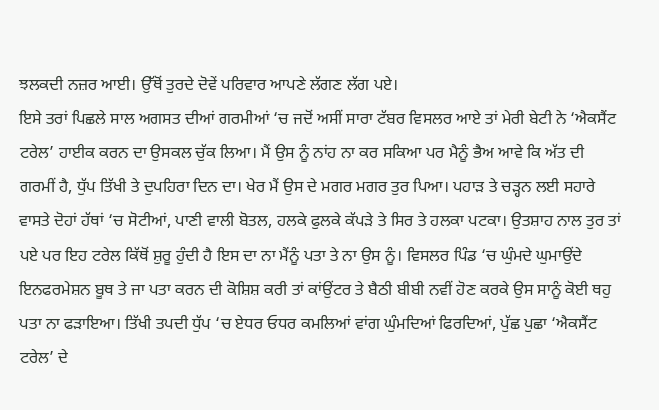ਝਲਕਦੀ ਨਜ਼ਰ ਆਈ। ਉੱਥੋਂ ਤੁਰਦੇ ਦੋਵੇਂ ਪਰਿਵਾਰ ਆਪਣੇ ਲੱਗਣ ਲੱਗ ਪਏ।
ਇਸੇ ਤਰਾਂ ਪਿਛਲੇ ਸਾਲ ਅਗਸਤ ਦੀਆਂ ਗਰਮੀਆਂ ‘ਚ ਜਦੋਂ ਅਸੀਂ ਸਾਰਾ ਟੱਬਰ ਵਿਸਲਰ ਆਏ ਤਾਂ ਮੇਰੀ ਬੇਟੀ ਨੇ ‘ਐਕਸੈਂਟ ਟਰੇਲ’ ਹਾਈਕ ਕਰਨ ਦਾ ਉਸਕਲ ਚੁੱਕ ਲਿਆ। ਮੈਂ ਉਸ ਨੂੰ ਨਾਂਹ ਨਾ ਕਰ ਸਕਿਆ ਪਰ ਮੈਨੂੰ ਭੈਅ ਆਵੇ ਕਿ ਅੱਤ ਦੀ ਗਰਮੀਂ ਹੈ, ਧੁੱਪ ਤਿੱਖੀ ਤੇ ਦੁਪਹਿਰਾ ਦਿਨ ਦਾ। ਖੇਰ ਮੈਂ ਉਸ ਦੇ ਮਗਰ ਮਗਰ ਤੁਰ ਪਿਆ। ਪਹਾੜ ਤੇ ਚੜ੍ਹਨ ਲਈ ਸਹਾਰੇ ਵਾਸਤੇ ਦੋਹਾਂ ਹੱਥਾਂ ‘ਚ ਸੋਟੀਆਂ, ਪਾਣੀ ਵਾਲੀ ਬੋਤਲ, ਹਲਕੇ ਫੁਲਕੇ ਕੱਪੜੇ ਤੇ ਸਿਰ ਤੇ ਹਲਕਾ ਪਟਕਾ। ਉਤਸ਼ਾਹ ਨਾਲ ਤੁਰ ਤਾਂ ਪਏ ਪਰ ਇਹ ਟਰੇਲ ਕਿੱਥੋਂ ਸ਼ੁਰੂ ਹੁੰਦੀ ਹੈ ਇਸ ਦਾ ਨਾ ਮੈਂਨੂੰ ਪਤਾ ਤੇ ਨਾ ਉਸ ਨੂੰ। ਵਿਸਲਰ ਪਿੰਡ ‘ਚ ਘੁੰਮਦੇ ਘੁਮਾਉਂਦੇ ਇਨਫਰਮੇਸ਼ਨ ਬੂਥ ਤੇ ਜਾ ਪਤਾ ਕਰਨ ਦੀ ਕੋਸ਼ਿਸ਼ ਕਰੀ ਤਾਂ ਕਾਂਉਂਟਰ ਤੇ ਬੈਠੀ ਬੀਬੀ ਨਵੀਂ ਹੋਣ ਕਰਕੇ ਉਸ ਸਾਨੂੰ ਕੋਈ ਥਹੁ ਪਤਾ ਨਾ ਫੜਾਇਆ। ਤਿੱਖੀ ਤਪਦੀ ਧੁੱਪ ‘ਚ ਏਧਰ ਓਧਰ ਕਮਲਿਆਂ ਵਾਂਗ ਘੁੰਮਦਿਆਂ ਫਿਰਦਿਆਂ, ਪੁੱਛ ਪੁਛਾ ‘ਐਕਸੈਂਟ ਟਰੇਲ’ ਦੇ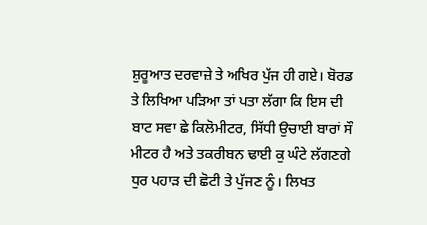ਸ਼ੁਰੂਆਤ ਦਰਵਾਜ਼ੇ ਤੇ ਅਖਿਰ ਪੁੱਜ ਹੀ ਗਏ। ਬੋਰਡ ਤੇ ਲਿਖਿਆ ਪੜਿਆ ਤਾਂ ਪਤਾ ਲੱਗਾ ਕਿ ਇਸ ਦੀ ਬਾਟ ਸਵਾ ਛੇ ਕਿਲੋਮੀਟਰ, ਸਿੱਧੀ ਉਚਾਈ ਬਾਰਾਂ ਸੌ ਮੀਟਰ ਹੈ ਅਤੇ ਤਕਰੀਬਨ ਢਾਈ ਕੁ ਘੰਟੇ ਲੱਗਣਗੇ ਧੁਰ ਪਹਾੜ ਦੀ ਛੋਟੀ ਤੇ ਪੁੱਜਣ ਨੂੰ। ਲਿਖਤ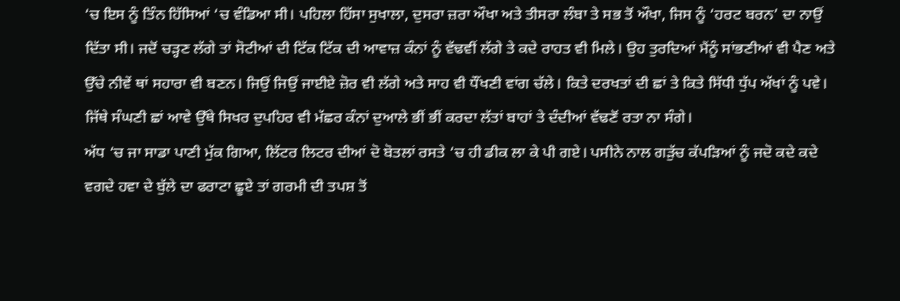‘ਚ ਇਸ ਨੂੰ ਤਿੰਨ ਹਿੱਸਿਆਂ ‘ਚ ਵੰਡਿਆ ਸੀ। ਪਹਿਲਾ ਹਿੱਸਾ ਸੁਖਾਲਾ, ਦੁਸਰਾ ਜ਼ਰਾ ਔਖਾ ਅਤੇ ਤੀਸਰਾ ਲੰਬਾ ਤੇ ਸਭ ਤੋਂ ਔਖਾ, ਜਿਸ ਨੂੰ ‘ਹਰਟ ਬਰਨ’ ਦਾ ਨਾਉਂ ਦਿੱਤਾ ਸੀ। ਜਦੋਂ ਚੜ੍ਹਣ ਲੱਗੇ ਤਾਂ ਸੋਟੀਆਂ ਦੀ ਟਿੱਕ ਟਿੱਕ ਦੀ ਆਵਾਜ਼ ਕੰਨਾਂ ਨੂੰ ਵੱਢਵੀਂ ਲੱਗੇ ਤੇ ਕਦੇ ਰਾਹਤ ਵੀ ਮਿਲੇ। ਉਹ ਤੁਰਦਿਆਂ ਮੈਂਨੂੰ ਸਾਂਭਣੀਆਂ ਵੀ ਪੈਣ ਅਤੇ ਉੱਚੇ ਨੀਵੇਂ ਥਾਂ ਸਹਾਰਾ ਵੀ ਬਣਨ। ਜਿਉਂ ਜਿਉਂ ਜਾਈਏ ਜ਼ੋਰ ਵੀ ਲੱਗੇ ਅਤੇ ਸਾਹ ਵੀ ਧੌਂਖਣੀ ਵਾਂਗ ਚੱਲੇ। ਕਿਤੇ ਦਰਖਤਾਂ ਦੀ ਛਾਂ ਤੇ ਕਿਤੇ ਸਿੱਧੀ ਧੁੱਪ ਅੱਖਾਂ ਨੂੰ ਪਵੇ। ਜਿੱਥੇ ਸੰਘਣੀ ਛਾਂ ਆਵੇ ਉੱਥੇ ਸਿਖਰ ਦੁਪਹਿਰ ਵੀ ਮੱਛਰ ਕੰਨਾਂ ਦੁਆਲੇ ਭੀਂ ਭੀਂ ਕਰਦਾ ਲੱਤਾਂ ਬਾਹਾਂ ਤੇ ਦੰਦੀਆਂ ਵੱਢਣੋਂ ਰਤਾ ਨਾ ਸੰਗੇ।
ਅੱਧ ‘ਚ ਜਾ ਸਾਡਾ ਪਾਣੀ ਮੁੱਕ ਗਿਆ, ਲਿੱਟਰ ਲਿਟਰ ਦੀਆਂ ਦੋ ਬੋਤਲਾਂ ਰਸਤੇ ‘ਚ ਹੀ ਡੀਕ ਲਾ ਕੇ ਪੀ ਗਏ। ਪਸੀਨੇ ਨਾਲ ਗੜੁੱਚ ਕੱਪੜਿਆਂ ਨੂੰ ਜਦੋ ਕਦੇ ਕਦੇ ਵਗਦੇ ਹਵਾ ਦੇ ਬੁੱਲੇ ਦਾ ਫਰਾਟਾ ਛੂਏ ਤਾਂ ਗਰਮੀ ਦੀ ਤਪਸ਼ ਤੋਂ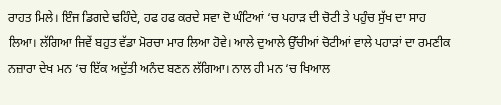ਰਾਹਤ ਮਿਲੇ। ਇੰਜ ਡਿਗਦੇ ਢਹਿੰਦੇ, ਹਫ ਹਫ ਕਰਦੇ ਸਵਾ ਦੋ ਘੰਟਿਆਂ ‘ਚ ਪਹਾੜ ਦੀ ਚੋਟੀ ਤੇ ਪਹੁੰਚ ਸੁੱਖ ਦਾ ਸਾਹ ਲਿਆ। ਲੱਗਿਆ ਜਿਵੇਂ ਬਹੁਤ ਵੱਡਾ ਮੋਰਚਾ ਮਾਰ ਲਿਆ ਹੋਵੇ। ਆਲੇ ਦੁਆਲੇ ਉੱਚੀਆਂ ਚੋਟੀਆਂ ਵਾਲੇ ਪਹਾੜਾਂ ਦਾ ਰਮਣੀਕ ਨਜ਼ਾਰਾ ਦੇਖ ਮਨ ‘ਚ ਇੱਕ ਅਦੁੱਤੀ ਅਨੰਦ ਬਣਨ ਲੱਗਿਆ। ਨਾਲ ਹੀ ਮਨ ‘ਚ ਖਿਆਲ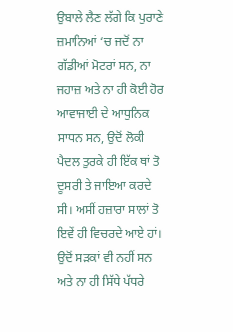ਉਬਾਲੇ ਲੈਣ ਲੱਗੇ ਕਿ ਪੁਰਾਣੇ ਜ਼ਮਾਨਿਆਂ ‘ਚ ਜਦੋਂ ਨਾ ਗੱਡੀਆਂ ਮੋਟਰਾਂ ਸਨ, ਨਾ ਜਹਾਜ਼ ਅਤੇ ਨਾ ਹੀ ਕੋਈ ਹੋਰ ਆਵਾਜਾਈ ਦੇ ਆਧੁਨਿਕ ਸਾਧਨ ਸਨ, ਉਦੋਂ ਲੋਕੀ ਪੈਦਲ ਤੁਰਕੇ ਹੀ ਇੱਕ ਥਾਂ ਤੋ ਦੂਸਰੀ ਤੇ ਜਾਇਆ ਕਰਦੇ ਸੀ। ਅਸੀਂ ਹਜ਼ਾਰਾ ਸਾਲਾਂ ਤੋ ਇਵੇਂ ਹੀ ਵਿਚਰਦੇ ਆਏ ਹਾਂ। ਉਦੋਂ ਸੜਕਾਂ ਵੀ ਨਹੀਂ ਸਨ ਅਤੇ ਨਾ ਹੀ ਸਿੱਧੇ ਪੱਧਰੇ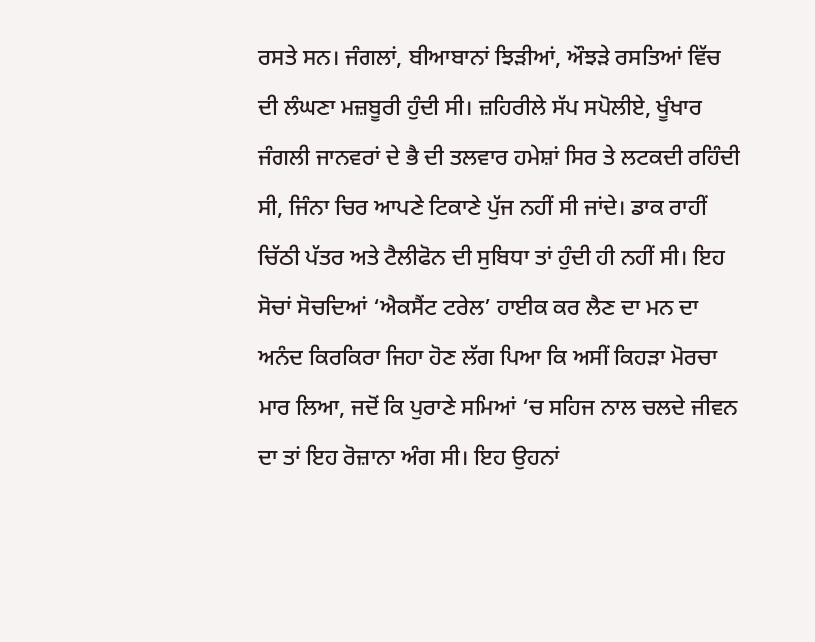ਰਸਤੇ ਸਨ। ਜੰਗਲਾਂ, ਬੀਆਬਾਨਾਂ ਝਿੜੀਆਂ, ਔਝੜੇ ਰਸਤਿਆਂ ਵਿੱਚ ਦੀ ਲੰਘਣਾ ਮਜ਼ਬੂਰੀ ਹੁੰਦੀ ਸੀ। ਜ਼ਹਿਰੀਲੇ ਸੱਪ ਸਪੋਲੀਏ, ਖੂੰਖਾਰ ਜੰਗਲੀ ਜਾਨਵਰਾਂ ਦੇ ਭੈ ਦੀ ਤਲਵਾਰ ਹਮੇਸ਼ਾਂ ਸਿਰ ਤੇ ਲਟਕਦੀ ਰਹਿੰਦੀ ਸੀ, ਜਿੰਨਾ ਚਿਰ ਆਪਣੇ ਟਿਕਾਣੇ ਪੁੱਜ ਨਹੀਂ ਸੀ ਜਾਂਦੇ। ਡਾਕ ਰਾਹੀਂ ਚਿੱਠੀ ਪੱਤਰ ਅਤੇ ਟੈਲੀਫੋਨ ਦੀ ਸੁਬਿਧਾ ਤਾਂ ਹੁੰਦੀ ਹੀ ਨਹੀਂ ਸੀ। ਇਹ ਸੋਚਾਂ ਸੋਚਦਿਆਂ ‘ਐਕਸੈਂਟ ਟਰੇਲ’ ਹਾਈਕ ਕਰ ਲੈਣ ਦਾ ਮਨ ਦਾ ਅਨੰਦ ਕਿਰਕਿਰਾ ਜਿਹਾ ਹੋਣ ਲੱਗ ਪਿਆ ਕਿ ਅਸੀਂ ਕਿਹੜਾ ਮੋਰਚਾ ਮਾਰ ਲਿਆ, ਜਦੋਂ ਕਿ ਪੁਰਾਣੇ ਸਮਿਆਂ ‘ਚ ਸਹਿਜ ਨਾਲ ਚਲਦੇ ਜੀਵਨ ਦਾ ਤਾਂ ਇਹ ਰੋਜ਼ਾਨਾ ਅੰਗ ਸੀ। ਇਹ ਉਹਨਾਂ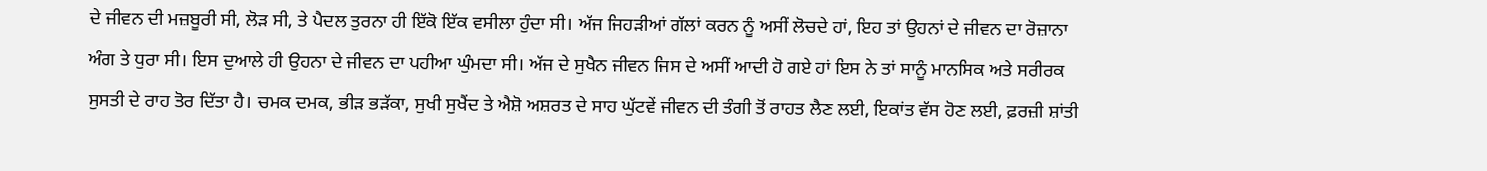ਦੇ ਜੀਵਨ ਦੀ ਮਜ਼ਬੂਰੀ ਸੀ, ਲੋੜ ਸੀ, ਤੇ ਪੈਦਲ ਤੁਰਨਾ ਹੀ ਇੱਕੋ ਇੱਕ ਵਸੀਲਾ ਹੁੰਦਾ ਸੀ। ਅੱਜ ਜਿਹੜੀਆਂ ਗੱਲਾਂ ਕਰਨ ਨੂੰ ਅਸੀਂ ਲੋਚਦੇ ਹਾਂ, ਇਹ ਤਾਂ ਉਹਨਾਂ ਦੇ ਜੀਵਨ ਦਾ ਰੋਜ਼ਾਨਾ ਅੰਗ ਤੇ ਧੁਰਾ ਸੀ। ਇਸ ਦੁਆਲੇ ਹੀ ਉਹਨਾ ਦੇ ਜੀਵਨ ਦਾ ਪਹੀਆ ਘੁੰਮਦਾ ਸੀ। ਅੱਜ ਦੇ ਸੁਖੈਨ ਜੀਵਨ ਜਿਸ ਦੇ ਅਸੀਂ ਆਦੀ ਹੋ ਗਏ ਹਾਂ ਇਸ ਨੇ ਤਾਂ ਸਾਨੂੰ ਮਾਨਸਿਕ ਅਤੇ ਸਰੀਰਕ ਸੁਸਤੀ ਦੇ ਰਾਹ ਤੋਰ ਦਿੱਤਾ ਹੈ। ਚਮਕ ਦਮਕ, ਭੀੜ ਭੜੱਕਾ, ਸੁਖੀ ਸੁਖੈਂਦ ਤੇ ਐਸ਼ੋ ਅਸ਼ਰਤ ਦੇ ਸਾਹ ਘੁੱਟਵੇਂ ਜੀਵਨ ਦੀ ਤੰਗੀ ਤੋਂ ਰਾਹਤ ਲੈਣ ਲਈ, ਇਕਾਂਤ ਵੱਸ ਹੋਣ ਲਈ, ਫ਼ਰਜ਼ੀ ਸ਼ਾਂਤੀ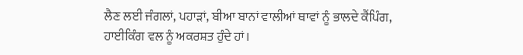ਲੈਣ ਲਈ ਜੰਗਲਾਂ, ਪਹਾੜਾਂ, ਬੀਆ ਬਾਨਾਂ ਵਾਲੀਆਂ ਥਾਵਾਂ ਨੂੰ ਭਾਲਦੇ ਕੈਂਪਿੰਗ, ਹਾਈਕਿੰਗ ਵਲ ਨੂੰ ਅਕਰਸ਼ਤ ਹੁੰਦੇ ਹਾਂ।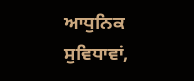ਆਧੁਨਿਕ ਸੁਵਿਧਾਵਾਂ,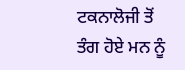ਟਕਨਾਲੋਜੀ ਤੋਂ ਤੰਗ ਹੋਏ ਮਨ ਨੂੰ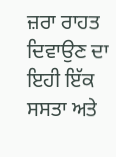ਜ਼ਰਾ ਰਾਹਤ ਦਿਵਾਉਣ ਦਾ ਇਹੀ ਇੱਕ ਸਸਤਾ ਅਤੇ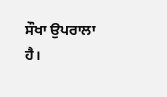ਸੌਖਾ ਉਪਰਾਲਾ ਹੈ।